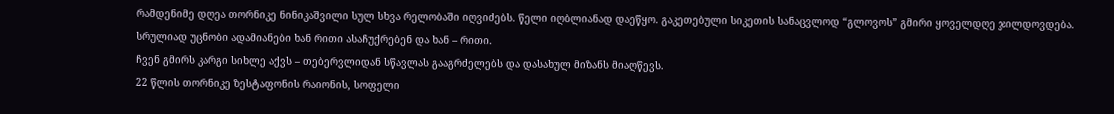რამდენიმე დღეა თორნიკე ნინიკაშვილი სულ სხვა რელობაში იღვიძებს. წელი იღბლიანად დაეწყო. გაკეთებული სიკეთის სანაცვლოდ “გლოვოს” გმირი ყოველდღე ჯილდოვდება. სრულიად უცნობი ადამიანები ხან რითი ასაჩუქრებენ და ხან – რითი.
ჩვენ გმირს კარგი სიხლე აქვს – თებერვლიდან სწავლას გააგრძელებს და დასახულ მიზანს მიაღწევს.
22 წლის თორნიკე ზესტაფონის რაიონის, სოფელი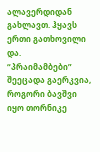ალავერდიდან გახლავთ. ჰყავს ერთი გათხოვილი და.
“პრაიმამბები” შეეცადა გაერკვია, როგორი ბავშვი იყო თორნიკე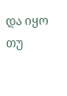და იყო თუ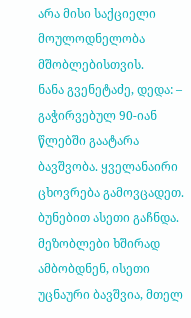არა მისი საქციელი მოულოდნელობა მშობლებისთვის.
ნანა გვენეტაძე, დედა: – გაჭირვებულ 90-იან წლებში გაატარა ბავშვობა. ყველანაირი ცხოვრება გამოვცადეთ. ბუნებით ასეთი გაჩნდა. მეზობლები ხშირად ამბობდნენ, ისეთი უცნაური ბავშვია, მთელ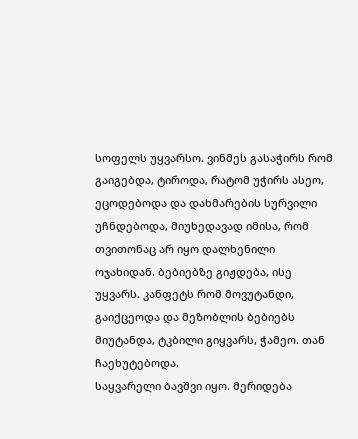სოფელს უყვარსო. ვინმეს გასაჭირს რომ გაიგებდა, ტიროდა, რატომ უჭირს ასეო, ეცოდებოდა და დახმარების სურვილი უჩნდებოდა, მიუხედავად იმისა, რომ თვითონაც არ იყო დალხენილი ოჯახიდან. ბებიებზე გიჟდება, ისე უყვარს. კანფეტს რომ მოვუტანდი, გაიქცეოდა და მეზობლის ბებიებს მიუტანდა, ტკბილი გიყვარს, ჭამეო. თან ჩაეხუტებოდა.
საყვარელი ბავშვი იყო. მერიდება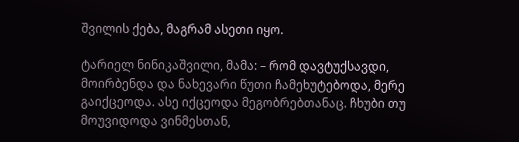შვილის ქება, მაგრამ ასეთი იყო.

ტარიელ ნინიკაშვილი, მამა: – რომ დავტუქსავდი, მოირბენდა და ნახევარი წუთი ჩამეხუტებოდა, მერე გაიქცეოდა. ასე იქცეოდა მეგობრებთანაც. ჩხუბი თუ მოუვიდოდა ვინმესთან,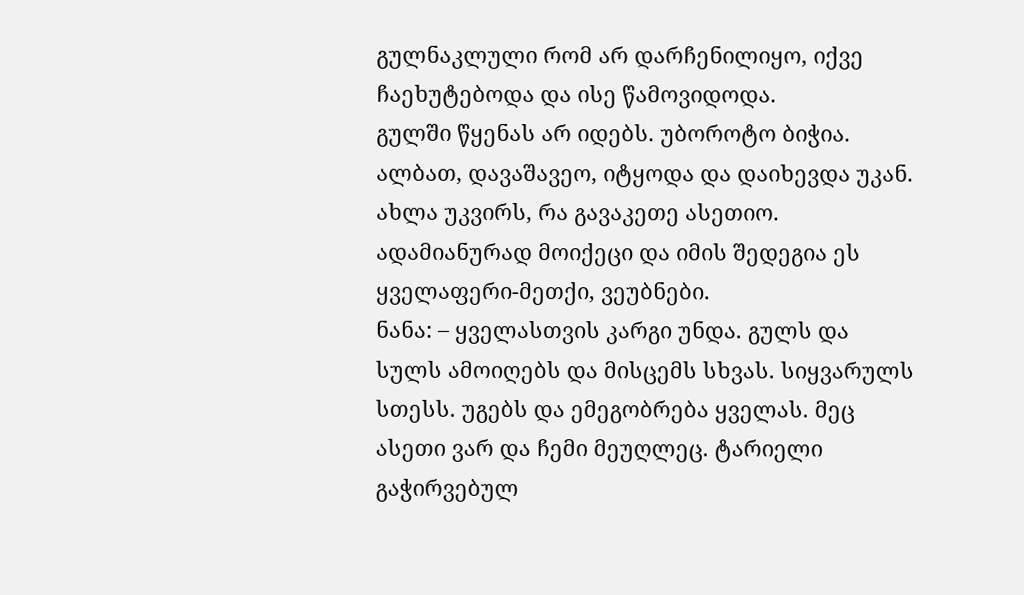გულნაკლული რომ არ დარჩენილიყო, იქვე ჩაეხუტებოდა და ისე წამოვიდოდა.
გულში წყენას არ იდებს. უბოროტო ბიჭია. ალბათ, დავაშავეო, იტყოდა და დაიხევდა უკან.
ახლა უკვირს, რა გავაკეთე ასეთიო. ადამიანურად მოიქეცი და იმის შედეგია ეს ყველაფერი-მეთქი, ვეუბნები.
ნანა: – ყველასთვის კარგი უნდა. გულს და სულს ამოიღებს და მისცემს სხვას. სიყვარულს სთესს. უგებს და ემეგობრება ყველას. მეც ასეთი ვარ და ჩემი მეუღლეც. ტარიელი გაჭირვებულ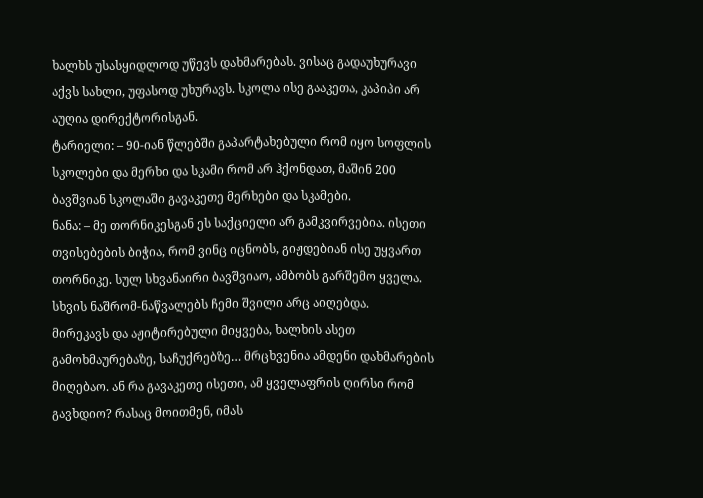ხალხს უსასყიდლოდ უწევს დახმარებას. ვისაც გადაუხურავი აქვს სახლი, უფასოდ უხურავს. სკოლა ისე გააკეთა, კაპიპი არ აუღია დირექტორისგან.
ტარიელი: – 90-იან წლებში გაპარტახებული რომ იყო სოფლის სკოლები და მერხი და სკამი რომ არ ჰქონდათ, მაშინ 200 ბავშვიან სკოლაში გავაკეთე მერხები და სკამები.
ნანა: – მე თორნიკესგან ეს საქციელი არ გამკვირვებია. ისეთი თვისებების ბიჭია, რომ ვინც იცნობს, გიჟდებიან ისე უყვართ თორნიკე. სულ სხვანაირი ბავშვიაო, ამბობს გარშემო ყველა. სხვის ნაშრომ-ნაწვალებს ჩემი შვილი არც აიღებდა.
მირეკავს და აჟიტირებული მიყვება, ხალხის ასეთ გამოხმაურებაზე, საჩუქრებზე… მრცხვენია ამდენი დახმარების მიღებაო. ან რა გავაკეთე ისეთი, ამ ყველაფრის ღირსი რომ გავხდიო? რასაც მოითმენ, იმას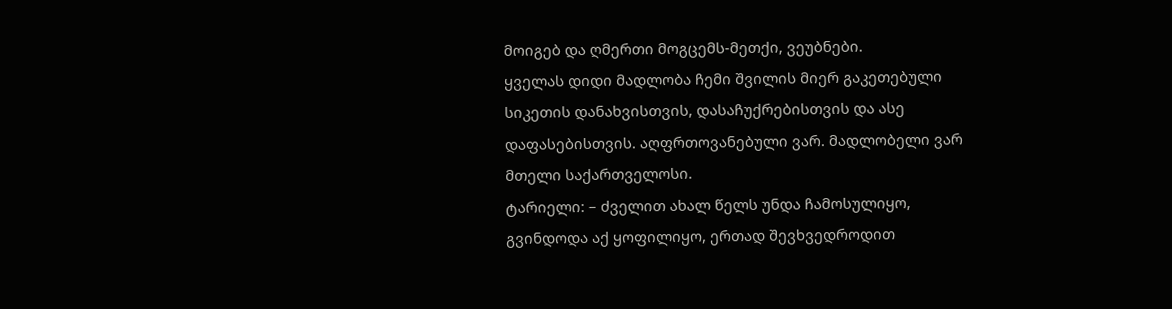მოიგებ და ღმერთი მოგცემს-მეთქი, ვეუბნები.
ყველას დიდი მადლობა ჩემი შვილის მიერ გაკეთებული სიკეთის დანახვისთვის, დასაჩუქრებისთვის და ასე დაფასებისთვის. აღფრთოვანებული ვარ. მადლობელი ვარ მთელი საქართველოსი.
ტარიელი: – ძველით ახალ წელს უნდა ჩამოსულიყო, გვინდოდა აქ ყოფილიყო, ერთად შევხვედროდით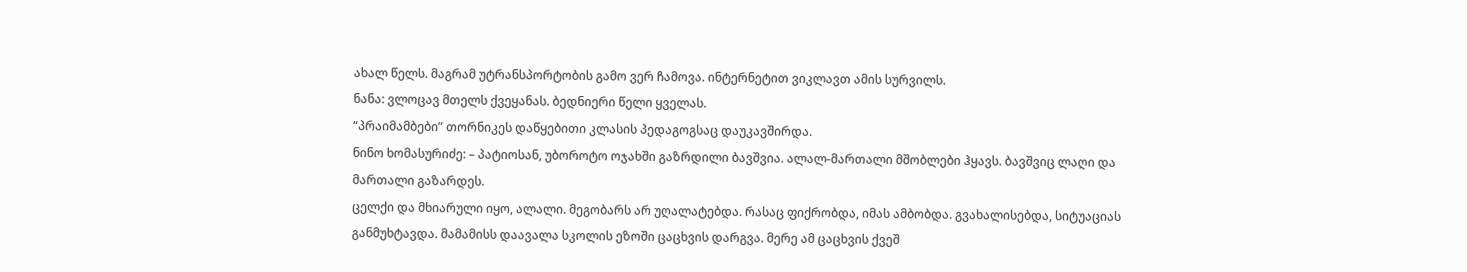ახალ წელს. მაგრამ უტრანსპორტობის გამო ვერ ჩამოვა. ინტერნეტით ვიკლავთ ამის სურვილს.
ნანა: ვლოცავ მთელს ქვეყანას. ბედნიერი წელი ყველას.
“პრაიმამბები” თორნიკეს დაწყებითი კლასის პედაგოგსაც დაუკავშირდა.
ნინო ხომასურიძე: – პატიოსან, უბოროტო ოჯახში გაზრდილი ბავშვია. ალალ-მართალი მშობლები ჰყავს. ბავშვიც ლაღი და მართალი გაზარდეს.
ცელქი და მხიარული იყო, ალალი. მეგობარს არ უღალატებდა. რასაც ფიქრობდა, იმას ამბობდა. გვახალისებდა, სიტუაციას განმუხტავდა. მამამისს დაავალა სკოლის ეზოში ცაცხვის დარგვა. მერე ამ ცაცხვის ქვეშ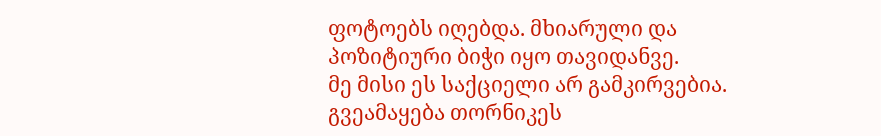ფოტოებს იღებდა. მხიარული და პოზიტიური ბიჭი იყო თავიდანვე.
მე მისი ეს საქციელი არ გამკირვებია. გვეამაყება თორნიკეს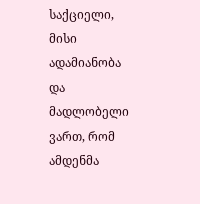საქციელი, მისი ადამიანობა და მადლობელი ვართ, რომ ამდენმა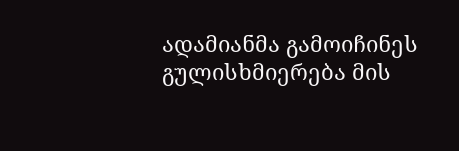ადამიანმა გამოიჩინეს გულისხმიერება მის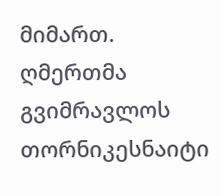მიმართ.
ღმერთმა გვიმრავლოს თორნიკესნაიტი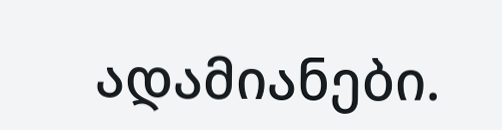ადამიანები.